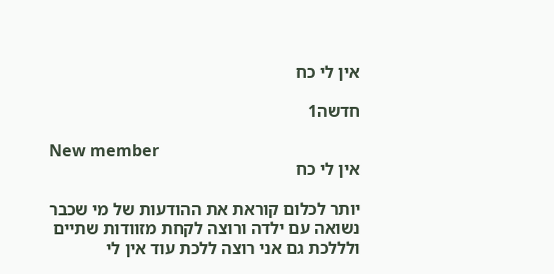אין לי כח

חדשה1

New member
אין לי כח

יותר לכלום קוראת את ההודעות של מי שכבר נשואה עם ילדה ורוצה לקחת מזוודות שתיים ולללכת גם אני רוצה ללכת עוד אין לי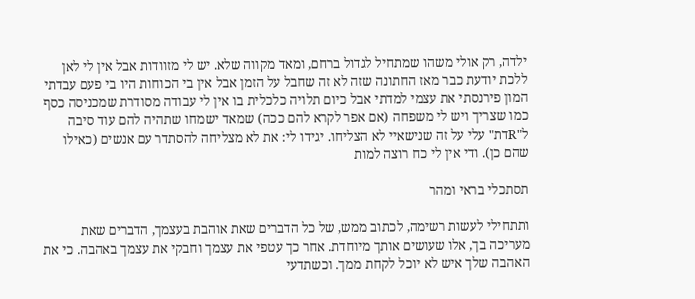ילדה, רק אולי משהו שמתחיל לגדול ברחם, ומאד מקווה שלא. יש לי מזוודות אבל אין לי לאן ללכת יודעת כבר מאז החתונה שזה לא זה שחבל על הזמן אבל אין בי הכוחות היו בי פעם עבדתי המון פירנסתי את עצמי למדתי אבל כיום תלויה כלכלית בו אין לי עבודה מסודרת שמכניסה כסף כמו שצריך ויש לי משפחה (אם אפר לקרא להם ככה) שמאד ישמחו שתהיה להם עוד סיבה ל"Rדת" עלי על זה שנישאיי לא הצליחו. יגידו לי: את לא מצליחה להסתדר עם אנשים (כאילו שהם כן). ודי אין לי כח רוצה למות

תסתכלי בראי ומהר

ותתחילי לעשות רשימה, לכתוב ממש, של כל הדברים שאת אוהבת בעצמך, הדברים שאת מעריכה בך, אלו שעושים אותך מיוחדת. אחר כך עטפי את עצמך וחבקי את עצמך באהבה. כי את האהבה שלך איש לא יוכל לקחת ממך. וכשתדעי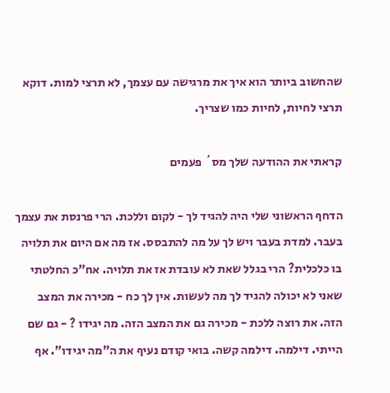שהחשוב ביותר הוא איך את מרגישה עם עצמך, לא תרצי למות. דוקא תרצי לחיות, לחיות כמו שצריך.

קראתי את ההודעה שלך מס´ פעמים

הדחף הראשוני שלי היה להגיד לך - לקום וללכת. הרי פרנסת את עצמך בעבר. למדת בעבר ויש לך על מה להתבסס. אז מה אם היום את תלויה בו כלכלית? הרי בגלל שאת לא עובדת אז את תלויה. אח"כ החלטתי שאני לא יכולה להגיד לך מה לעשות. אין לך כח - מכירה את המצב הזה. את רוצה ללכת - מכירה גם את המצב הזה. מה יגידו ? - גם שם הייתי. דילמה. דילמה קשה. בואי קודם נעיף את ה"מה יגידו". אף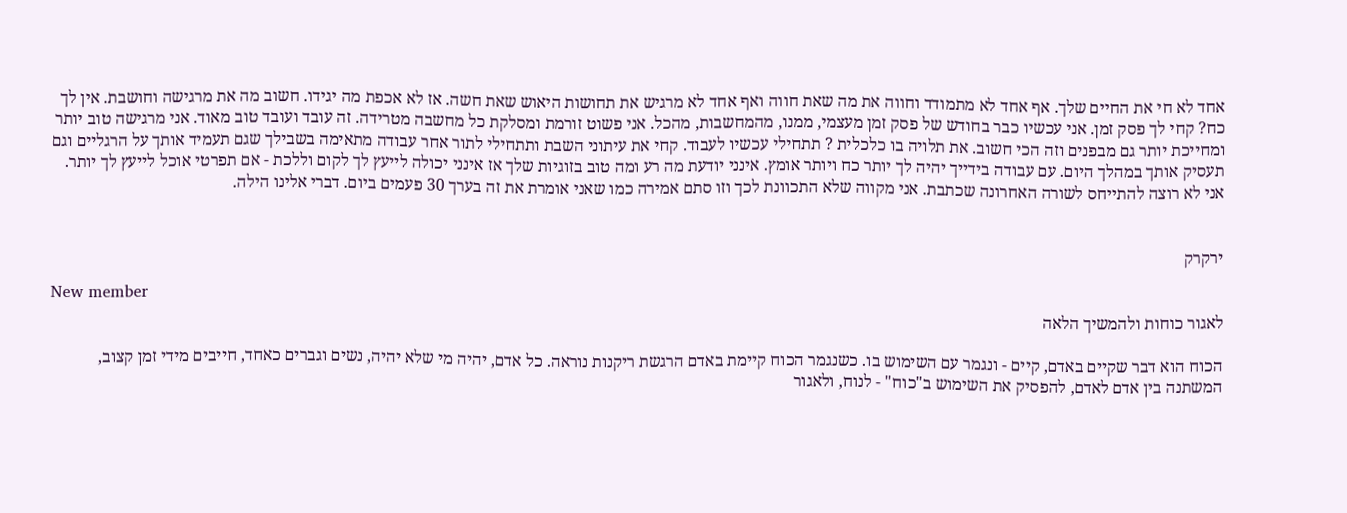אחד לא חי את החיים שלך. אף אחד לא מתמודד וחווה את מה שאת חווה ואף אחד לא מרגיש את תחושות היאוש שאת חשה. אז לא אכפת מה יגידו. חשוב מה את מרגישה וחושבת. אין לך כח? קחי לך פסק זמן. אני עכשיו כבר בחודש של פסק זמן מעצמי, ממנו, מהמחשבות, מהכל. אני פשוט זורמת ומסלקת כל מחשבה מטרידה. זה עובד ועובד טוב מאוד. אני מרגישה טוב יותר ומחייכת יותר גם מבפנים וזה הכי חשוב. את תלויה בו כלכלית ? תתחילי עכשיו לעבוד. קחי את עיתוני השבת ותתחילי לתור אחר עבודה מתאימה בשבילך שגם תעמיד אותך על הרגליים וגם תעסיק אותך במהלך היום. עם עבודה בידייך יהיה לך יותר כח ויותר אומץ. אינני יודעת מה רע ומה טוב בזוגיות שלך אז אינני יכולה לייעץ לך לקום וללכת - אם תפרטי אוכל לייעץ לך יותר. אני לא רוצה להתייחס לשורה האחרונה שכתבת. אני מקווה שלא התכוונת לכך וזו סתם אמירה כמו שאני אומרת את זה בערך 30 פעמים ביום. דברי אלינו הילה.


ירקרק

New member
לאגור כוחות ולהמשיך הלאה

הכוח הוא דבר שקיים באדם, קיים - ונגמר עם השימוש בו. כשנגמר הכוח קיימת באדם הרגשת ריקנות נוראה. כל אדם, יהיה מי שלא יהיה, נשים וגברים כאחד, חייבים מידי זמן קצוב, המשתנה בין אדם לאדם, להפסיק את השימוש ב"כוח" - לנוח, ולאגור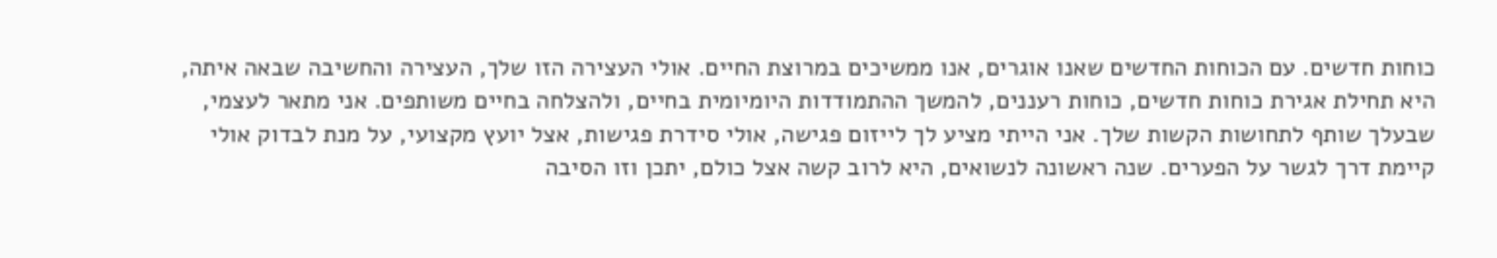כוחות חדשים. עם הכוחות החדשים שאנו אוגרים, אנו ממשיכים במרוצת החיים. אולי העצירה הזו שלך, העצירה והחשיבה שבאה איתה, היא תחילת אגירת כוחות חדשים, כוחות רעננים, להמשך ההתמודדות היומיומית בחיים, ולהצלחה בחיים משותפים. אני מתאר לעצמי, שבעלך שותף לתחושות הקשות שלך. אני הייתי מציע לך לייזום פגישה, אולי סידרת פגישות, אצל יועץ מקצועי, על מנת לבדוק אולי קיימת דרך לגשר על הפערים. שנה ראשונה לנשואים, היא לרוב קשה אצל כולם, יתכן וזו הסיבה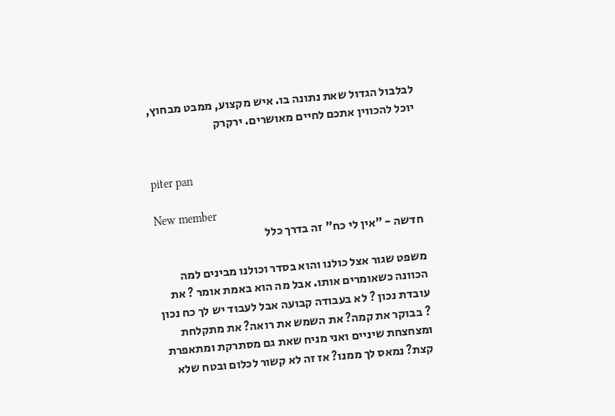לבלבול הגדול שאת נתונה בו. איש מקצוע, ממבט מבחוץ, יוכל להכווין אתכם לחיים מאושרים. ירקרק


piter pan

New member
חדשה - "אין לי כח" זה בדרך כלל

משפט שגור אצל כולנו והוא בסדר וכולנו מבינים למה הכוונה כשאומרים אותו. אבל מה הוא באמת אומר ? את עובדת נכון ? לא בעבודה קבועה אבל לעבוד יש לך כח נכון ? בבוקר את קמה? את השמש את רואה? את מתקלחת ומצחצחת שיניים ואני מניח שאת גם מסתרקת ומתאפרת קצת? נמאס לך ממנו? אז זה לא קשור לכלום ובטח שלא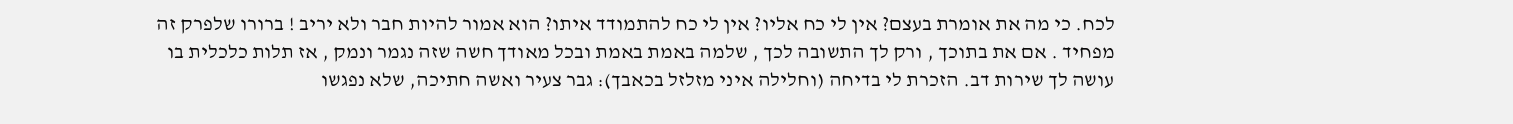לכח. כי מה את אומרת בעצם? אין לי כח אליו? אין לי כח להתמודד איתו? הוא אמור להיות חבר ולא יריב ! ברורו שלפרק זה מפחיד . אם את בתוכך , ורק לך התשובה לכך , שלמה באמת באמת ובכל מאודך חשה שזה נגמר ונמק , אז תלות כלכלית בו עושה לך שירות דב. הזכרת לי בדיחה (וחלילה איני מזלזל בכאבך): גבר צעיר ואשה חתיכה, שלא נפגשו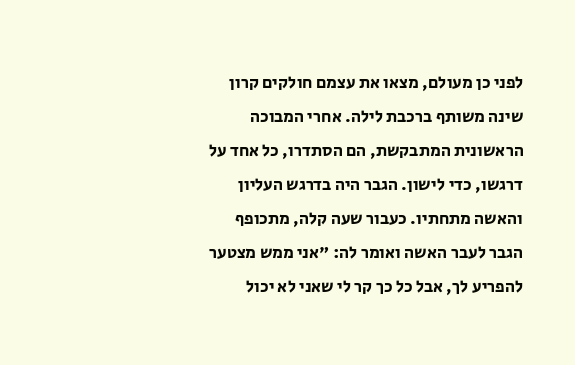לפני כן מעולם, מצאו את עצמם חולקים קרון שינה משותף ברכבת לילה. אחרי המבוכה הראשונית המתבקשת, הם הסתדרו, כל אחד על דרגשו, כדי לישון. הגבר היה בדרגש העליון והאשה מתחתיו. כעבור שעה קלה, מתכופף הגבר לעבר האשה ואומר לה: "אני ממש מצטער להפריע לך, אבל כל כך קר לי שאני לא יכול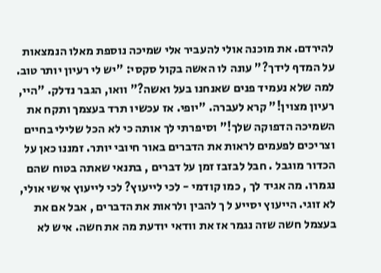להירדם. את מוכנה אולי להעביר אלי שמיכה נוספת מאלו הנמצאות על המדף לידך?" עונה לו האשה בקול סקסי: "יש לי רעיון יותר טוב. למה שלא נעמיד פנים שאנחנו בעל ואשה?" וואו, הגבר נדלק. "היי, רעיון מצוין!" קרא לעברה. "יופי. אז עכשיו תרד בעצמך ותקח את השמיכה הדפוקה שלך!" וסיפרתי לך אותה כי לא הכל שלילי בחיים וצריכים לפעמים לראות את הדברים באור חיובי יותר. זמננו כאן על הכדור מוגבל . חבל לבזבז זמן על דברים , בתנאי שאתה בטוח שהם נגמרו. מה אגיד לך , כמו קודמי - לכי לייעוץ? לכי לייעוץ אישי אולי, לא זוגי. הייעוץ יסייע ל ך להבין ולראות את הדברים , אבל אם את בעצמל חשה שזה נגמר אז את וודאי יודעת מה את חשה. איש לא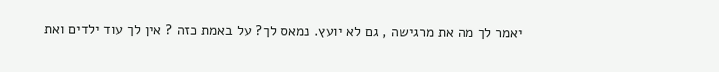יאמר לך מה את מרגישה , גם לא יועץ. נמאס לך? על באמת כזה ? אין לך עוד ילדים ואת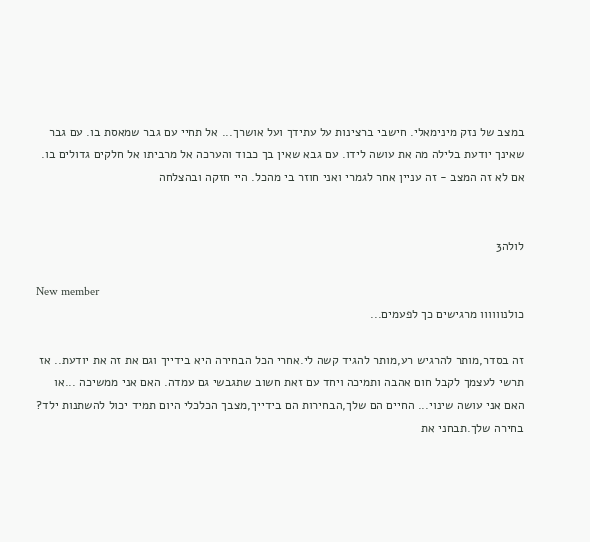במצב של נזק מינימאלי. חישבי ברצינות על עתידך ועל אושרך... אל תחיי עם גבר שמאסת בו. עם גבר שאינך יודעת בלילה מה את עושה לידו. עם גבא שאין בך כבוד והערכה אל מרביתו אל חלקים גדולים בו. אם לא זה המצב - זה עניין אחר לגמרי ואני חוזר בי מהכל. היי חזקה ובהצלחה


לולה3

New member
כולנוווווו מרגישים כך לפעמים...

זה בסדר,מותר להרגיש רע,מותר להגיד קשה לי.אחרי הכל הבחירה היא בידייך וגם את זה את יודעת.. אז תרשי לעצמך לקבל חום אהבה ותמיכה ויחד עם זאת חשוב שתגבשי גם עמדה. האם אני ממשיכה ...או האם אני עושה שינוי... החיים הם שלך,הבחירות הם בידייך,מצבך הכלכלי היום תמיד יכול להשתנות ילד? בחירה שלך.תבחני את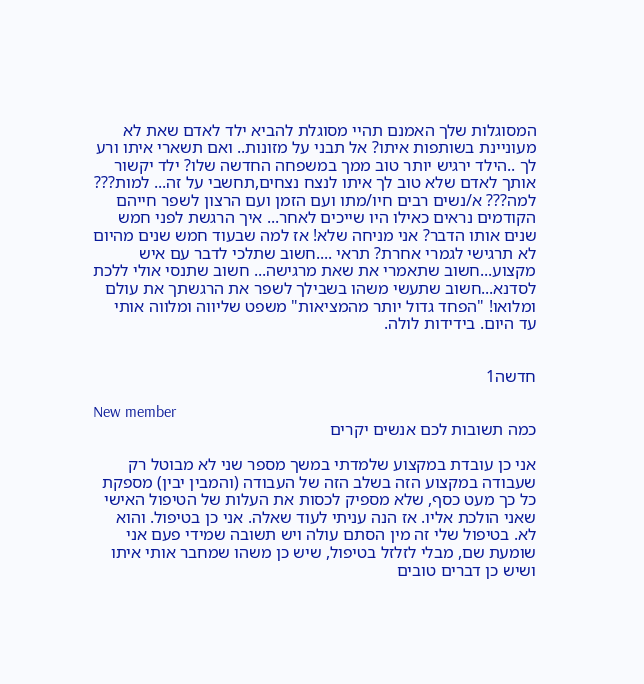המסוגלות שלך האמנם תהיי מסוגלת להביא ילד לאדם שאת לא מעוניינת בשותפות איתו? אל תבני על מזונות.. ואם תשארי איתו ורע לך ..הילד ירגיש יותר טוב ממך במשפחה החדשה שלו? ילד יקשור אותך לאדם שלא טוב לך איתו לנצח נצחים,תחשבי על זה... למות??? למה??? א/נשים רבים חיו/מתו ועם הזמן ועם הרצון לשפר חייהם הקודמים נראים כאילו היו שייכים לאחר... איך הרגשת לפני חמש שנים אותו הדבר? אני מניחה שלא! אז למה שבעוד חמש שנים מהיום לא תרגישי לגמרי אחרת? תראי ....חשוב שתלכי לדבר עם איש מקצוע...חשוב שתאמרי את שאת מרגישה... חשוב שתנסי אולי ללכת לסדנא...חשוב שתעשי משהו בשבילך לשפר את הרגשתך את עולם ומלואו! "הפחד גדול יותר מהמציאות" משפט שליווה ומלווה אותי עד היום. בידידות לולה.


חדשה1

New member
כמה תשובות לכם אנשים יקרים

אני כן עובדת במקצוע שלמדתי במשך מספר שני לא מבוטל רק שעבודה במקצוע הזה בשלב הזה של העבודה (והמבין יבין) מספקת כל כך מעט כסף, שלא מספיק לכסות את העלות של הטיפול האישי שאני הולכת אליו. אז הנה עניתי לעוד שאלה. אני כן בטיפול. והוא לא. בטיפול שלי זה מין הסתם עולה ויש תשובה שמידי פעם אני שומעת שם, מבלי לזלזל בטיפול, שיש כן משהו שמחבר אותי איתו ושיש כן דברים טובים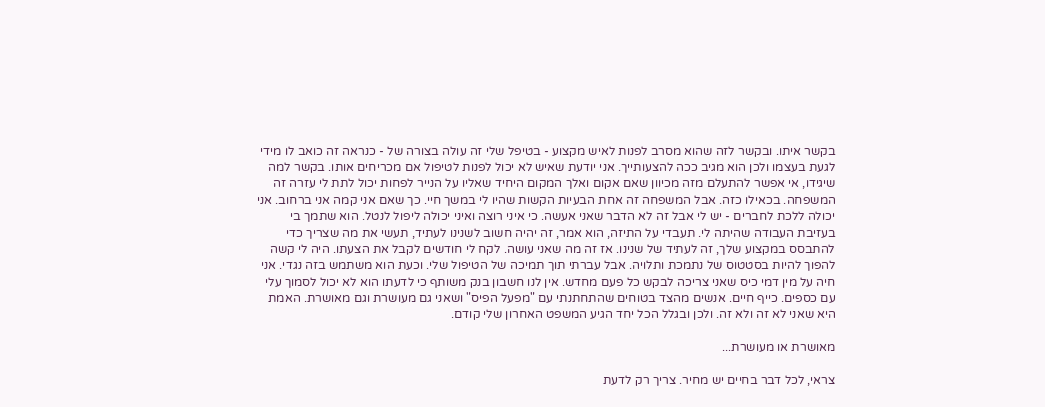בקשר איתו. ובקשר לזה שהוא מסרב לפנות לאיש מקצוע - בטיפל שלי זה עולה בצורה של - כנראה זה כואב לו מידי לגעת בעצמו ולכן הוא מגיב ככה להצעותייך. אני יודעת שאיש לא יכול לפנות לטיפול אם מכריחים אותו. בקשר למה שיגידו, אי אפשר להתעלם מזה מכיוון שאם אקום ואלך המקום היחיד שאליו על הנייר לפחות יכול לתת לי עזרה זה המשפחה. בכאילו כזה. אבל המשפחה זה אחת הבעיות הקשות שהיו לי במשך חיי. כך שאם אני קמה אני ברחוב. אני יכולה ללכת לחברים - יש לי אבל זה לא הדבר שאני אעשה. כי איני רוצה ואיני יכולה ליפול לנטל. הוא שתמך בי בעזיבת העבודה שהיתה לי. תעבדי על התיזה, הוא אמר, זה יהיה חשוב לשנינו לעתיד, תעשי את מה שצריך כדי להתבסס במקצוע שלך, זה לעתיד של שנינו. אז זה מה שאני עושה. לקח לי חודשים לקבל את הצעתו. היה לי קשה להפוך להיות בסטטוס של נתמכת ותלויה. אבל עברתי תוך תמיכה של הטיפול שלי. וכעת הוא משתמש בזה נגדי. אני חיה על מין דמי כיס שאני צריכה לבקש כל פעם מחדש. אין לנו חשבון בנק משותף כי לדעתו הוא לא יכול לסמוך עלי עם כספים. כייף חיים. אנשים מהצד בטוחים שהתחתנתי עם "מפעל הפיס" ושאני גם מעושרת וגם מאושרת. האמת היא שאני לא זה ולא זה. ולכן ובגלל הכל יחד הגיע המשפט האחרון שלי קודם.

מאושרת או מעושרת...

צראי, לכל דבר בחיים יש מחיר. צריך רק לדעת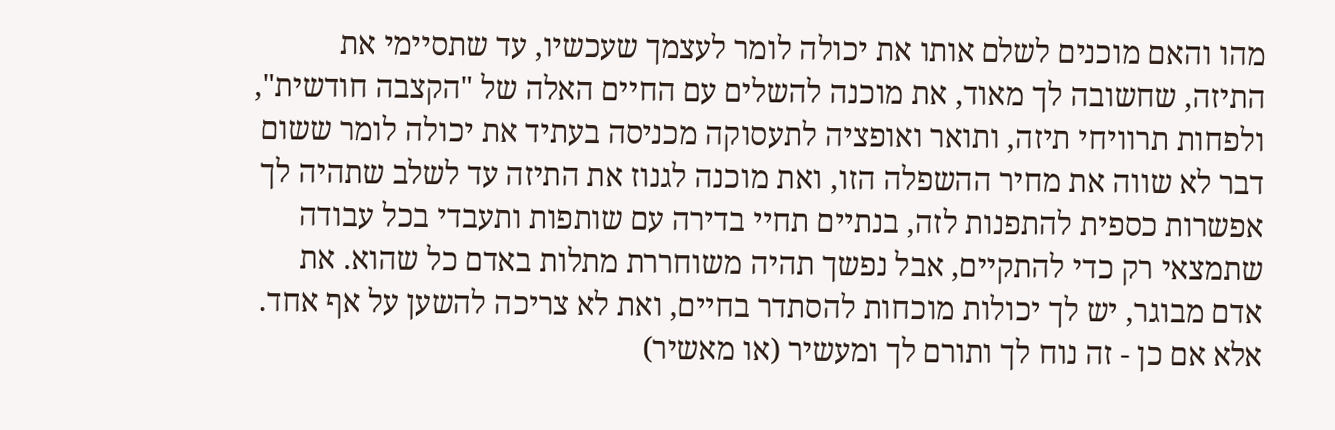מהו והאם מוכנים לשלם אותו את יכולה לומר לעצמך שעכשיו, עד שתסיימי את התיזה, שחשובה לך מאוד, את מוכנה להשלים עם החיים האלה של "הקצבה חודשית", ולפחות תרוויחי תיזה, ותואר ואופציה לתעסוקה מכניסה בעתיד את יכולה לומר ששום דבר לא שווה את מחיר ההשפלה הזו, ואת מוכנה לגנוז את התיזה עד לשלב שתהיה לך אפשרות כספית להתפנות לזה, בנתיים תחיי בדירה עם שותפות ותעבדי בכל עבודה שתמצאי רק כדי להתקיים, אבל נפשך תהיה משוחררת מתלות באדם כל שהוא. את אדם מבוגר, יש לך יכולות מוכחות להסתדר בחיים, ואת לא צריכה להשען על אף אחד. אלא אם כן - זה נוח לך ותורם לך ומעשיר (או מאשיר)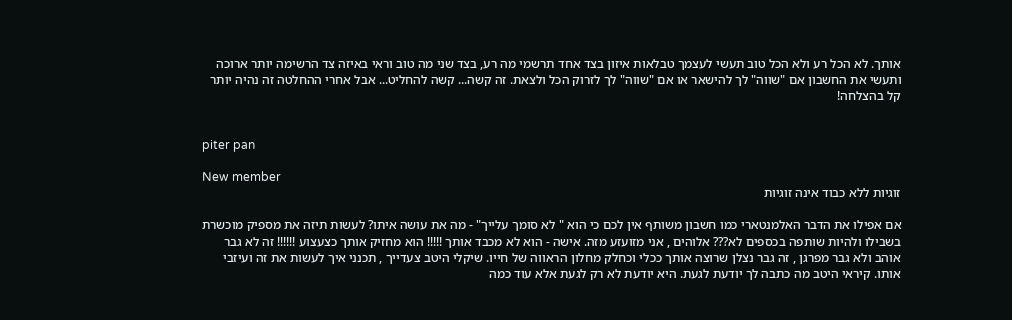אותך. לא הכל רע ולא הכל טוב תעשי לעצמך טבלאות איזון בצד אחד תרשמי מה רע, בצד שני מה טוב וראי באיזה צד הרשימה יותר ארוכה ותעשי את החשבון אם "שווה" לך להישאר או אם "שווה" לך לזרוק הכל ולצאת. זה קשה... קשה להחליט... אבל אחרי ההחלטה זה נהיה יותר קל בהצלחה!


piter pan

New member
זוגיות ללא כבוד אינה זוגיות

אם אפילו את הדבר האלמנטארי כמו חשבון משותף אין לכם כי הוא " לא סומך עלייך" - מה את עושה איתו? לעשות תיזה את מספיק מוכשרת בשבילו ולהיות שותפה בכספים לא??? אלוהים , אני מזועזע מזה. אישה - הוא לא מכבד אותך !!!!! הוא מחזיק אותך כצעצוע !!!!!! זה לא גבר אוהב ולא גבר מפרגן , זה גבר נצלן שרוצה אותך ככלי וכחלק מחלון הראווה של חייו. שיקלי היטב צעדייך , תכנני איך לעשות את זה ועיזבי אותו. קיראי היטב מה כתבה לך יודעת לגעת. היא יודעת לא רק לגעת אלא עוד כמה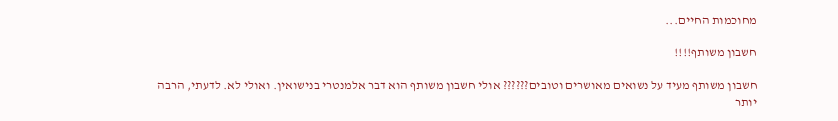מחוכמות החיים...

חשבון משותף!!!!

חשבון משותף מעיד על נשואים מאושרים וטובים?????? אולי חשבון משותף הוא דבר אלמנטרי בנישואין. ואולי לא. לדעתי, הרבה יותר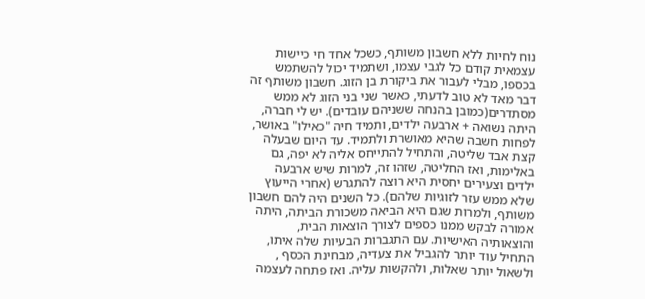נוח לחיות ללא חשבון משותף, כשכל אחד חי כיישות עצמאית קודם כל לגבי עצמו, ושתמיד יכול להשתמש בכספו, מבלי לעבור את ביקורת בן הזוג. חשבון משותף זה דבר מאד לא טוב לדעתי, כאשר שני בני הזוג לא ממש מסתדרים(כמובן בהנחה ששניהם עובדים). יש לי חברה, היתה נשואה + ארבעה ילדים, ותמיד חיה "כאילו" באושר, לפחות חשבה שהיא מאושרת ולתמיד. עד היום שבעלה קצת אבד שליטה, והתחיל להתייחס אליה לא יפה, גם באלימות, ואז החליטה, שזהו זה, למרות שיש ארבעה ילדים וצעירים יחסית היא רוצה להתגרש (אחרי הייעוץ שלא ממש עזר לזוגיות שלהם). כל השנים היה להם חשבון משותף, ולמרות שגם היא הביאה משכורת הביתה, היתה אמורה לבקש ממנו כספים לצורך הוצאות הבית, והוצאותיה האישיות. עם התגברות הבעיות שלה איתו, התחיל עוד יותר להגביל את צעדיה, מבחינת הכסף , ולשאול יותר שאלות, ולהקשות עליה. ואז פתחה לעצמה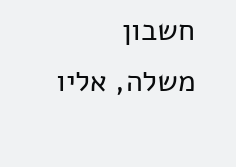חשבון משלה, אליו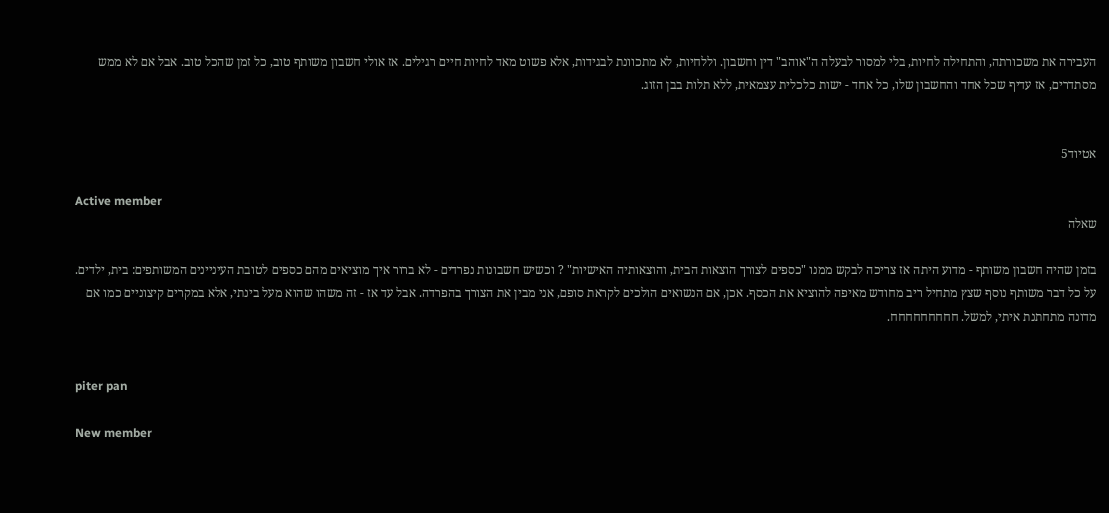העבירה את משכורתה, והתחילה לחיות, בלי למסור לבעלה ה"אוהב" דין וחשבון. וללחיות, לא מתכוונת לבגידות, אלא פשוט מאד לחיות חיים רגילים. אז אולי חשבון משותף טוב, כל זמן שהכל טוב. אבל אם לא ממש מסתדרים, אז עדיף שכל אחד והחשבון שלו, כל אחד - ישות כלכלית עצמאית, ללא תלות בבן הזוג.


אטיוד5

Active member
שאלה

בזמן שהיה חשבון משותף - מדוע היתה אז צריכה לבקש ממנו "כספים לצורך הוצאות הבית, והוצאותיה האישיות" ? וכשיש חשבונות נפרדים - לא ברור איך מוציאים מהם כספים לטובת העיניינים המשותפים: בית, ילדים. על כל דבר משותף נוסף שצץ מתחיל ריב מחודש מאיפה להוציא את הכסף. אכן, אם הנשואים הולכים לקראת סופם, אני מבין את הצורך בהפרדה. אבל עד אז - זה משהו שהוא מעל בינתי, אלא במקרים קיצוניים כמו אם מדונה מתחתנת איתי, למשל. חחחחחחחחח.


piter pan

New member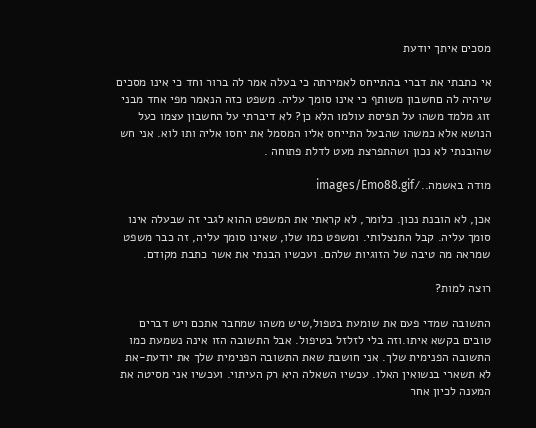מסכים איתך יודעת

אי כתבתי את דברי בהתייחס לאמירתה כי בעלה אמר לה ברור וחד כי אינו מסכים שיהיה לה םחשבון משותף כי אינו סומך עליה. משפט כזה הנאמר מפי אחד מבני זוג מלמד משהו על תפיסת עולמו הלא כן? לא דיברתי על החשבון עצמו כעל הנושא אלא כמשהו שהבעל התייחס אליו המסמל את יחסו אליה ותו לוא. אני חש שהובנתי לא נכון ושהתפרצת מעט לדלת פתוחה .

מודה באשמה../images/Emo88.gif

אכן, לא הובנת נכון. כלומר, לא קראתי את המשפט ההוא לגבי זה שבעלה אינו סומך עליה. קבל התנצלותי. ומשפט כמו שלו, שאינו סומך עליה, זה כבר משפט שמראה מה טיבה של הזוגיות שלהם. ועכשיו הבנתי את אשר כתבת מקודם.

רוצה למות?

התשובה שמדי פעם את שומעת בטפול,שיש משהו שמחבר אתכם ויש דברים טובים בקשא איתו.וזה בלי לזלזל בטיפול. אבל התשובה הזו אינה נשמעת כמו התשובה הפנימית שלך. אני חושבת שאת התשובה הפנימית שלך את יודעת-את לא תשארי בנשואין האלו. עכשיו השאלה היא רק העיתוי. ועכשיו אני מסיטה את המענה לכיון אחר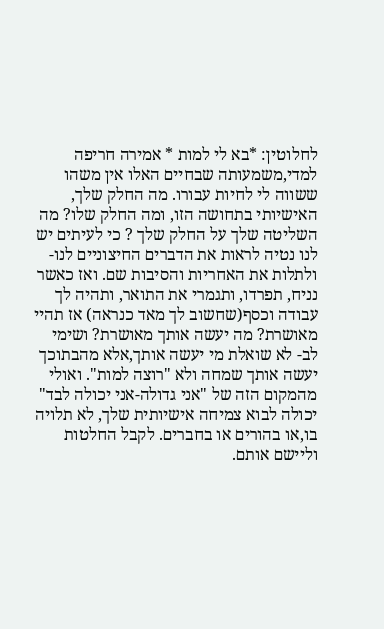לחלוטין: *בא לי למות * אמירה חריפה למדי,משמעותה שבחיים האלו אין משהו ששווה לי לחיות עבורו. מה החלק שלך, האישיותי בתחושה הזו, ומה החלק שלו? מה השליטה שלך על החלק שלך ? כי לעיתים יש לנו נטיה לראות את הדברים החיצוניים לנו- ולתלות את האחריות והסיבות שם. ואז כאשר נניח, תפרדו, ותגמרי את התואר, ותהיה לך עבודה וכסף(שחשוב לך מאד כנראה) אז תהיי מאושרת? מה יעשה אותך מאושרת? ושימי לב- לא שואלת מי יעשה אותך,אלא מהבתוכך יעשה אותך שמחה ולא "רוצה למות". ואולי מהמקום הזה של "אני גדולה-אני יכולה לבד" יכולה לבוא צמיחה אישיותית שלך, לא תלויה בו,או בהורים או בחברים. לקבל החלטות וליישם אותם.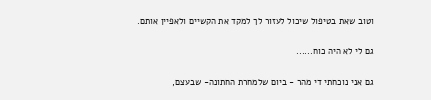וטוב שאת בטיפול שיכול לעזור לך למקד את הקשיים ולאפיין אותם.

גם לי לא היה כוח......

גם אני נוכחתי די מהר - ביום שלמחרת החתונה- שבעצם,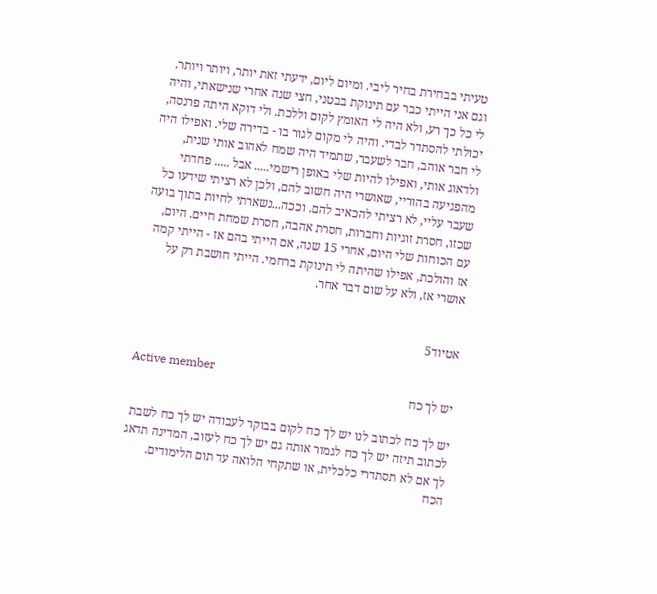טעיתי בבחירת בחיר ליבי. ומיום ליום, ידעתי זאת יותר, ויותר ויותר. וגם אני הייתי כבר עם תינוקת בבטני, חצי שנה אחרי שנישאתי, והיה לי כל כך רע, ולא היה לי האומץ לקום וללכת. ולי דוקא היתה פרנסה, יכולתי להסתדר לבדי. והיה לי מקום לגור בו - בדירה שלי. ואפילו היה לי חבר אוהב, חבר לשעבר, שתמיד היה שמח לאהוב אותי שנית, ולדאוג אותי, ואפילו להיות שלי באופן רישמי..... אבל ..... פחדתי מהפגיעה בהוריי, שאושרי היה חשוב להם, ולכן לא רציתי שידעו כל שעבר עליי, לא רציתי להכאיב להם. וככה...נשארתי לחיות בתוך בועה שכזו, חסרת זוגיות וחברות, חסרת אהבה, חסרת שמחת חיים. היום, עם הכוחות שלי היום, אחרי 15 שנה, אם הייתי בהם אז - הייתי קמה אז והולכת, אפילו שהיתה לי תינוקת ברחמי. הייתי חושבת רק על אושרי אז, ולא על שום דבר אחר.


אטיוד5

Active member
יש לך כח

יש לך כח לכתוב לנו יש לך כח לקום בבוקר לעבודה יש לך כח לשבת לכתוב תיזה יש לך כח לגמור אותה גם יש לך כח לעזוב, המדינה תדאג לך אם לא תסתדרי כלכלית, או שתקחי הלואה עד תום הלימודים. הכח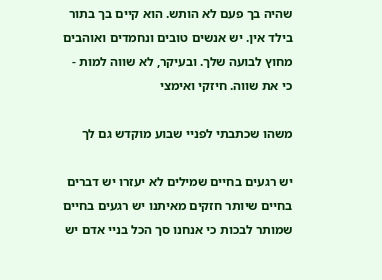שהיה בך פעם לא הותש. הוא קיים בך בתור בילד אין. יש אנשים טובים ונחמדים ואוהבים מחוץ לבועה שלך. ובעיקר, לא שווה למות - כי את שווה. חיזקי ואימצי

משהו שכתבתי לפניי שבוע מוקדש גם לך

יש רגעים בחיים שמילים לא יעזרו יש דברים בחיים שיותר חזקים מאיתנו יש רגעים בחיים שמותר לבכות כי אנחנו סך הכל בניי אדם יש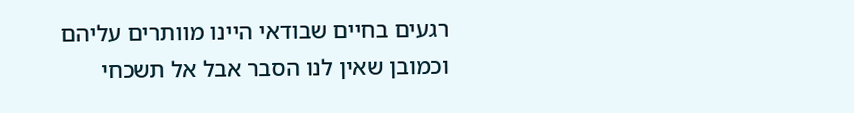רגעים בחיים שבודאי היינו מוותרים עליהם וכמובן שאין לנו הסבר אבל אל תשכחי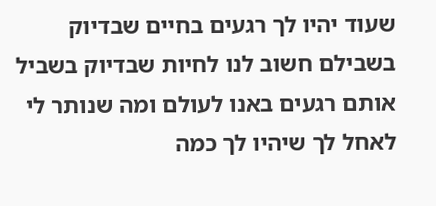שעוד יהיו לך רגעים בחיים שבדיוק בשבילם חשוב לנו לחיות שבדיוק בשביל אותם רגעים באנו לעולם ומה שנותר לי לאחל לך שיהיו לך כמה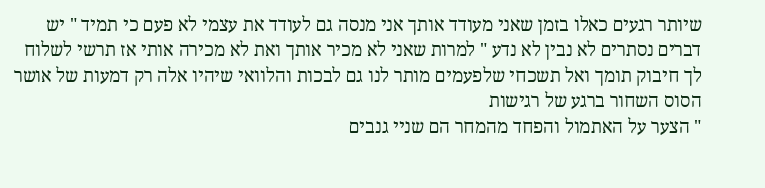שיותר רגעים כאלו בזמן שאני מעודד אותך אני מנסה גם לעודד את עצמי לא פעם כי תמיד " יש דברים נסתרים לא נבין לא נדע " למרות שאני לא מכיר אותך ואת לא מכירה אותי אז תרשי לשלוח לך חיבוק תומך ואל תשכחי שלפעמים מותר לנו גם לבכות והלוואי שיהיו אלה רק דמעות של אושר הסוס השחור ברגע של רגישות
" הצער על האתמול והפחד מהמחר הם שניי גנבים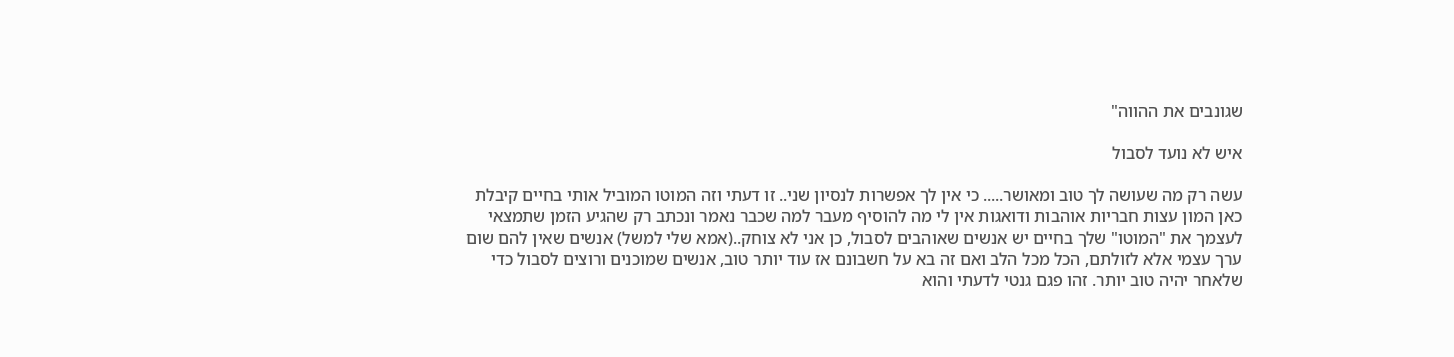שגונבים את ההווה"

איש לא נועד לסבול

עשה רק מה שעושה לך טוב ומאושר..... כי אין לך אפשרות לנסיון שני.. זו דעתי וזה המוטו המוביל אותי בחיים קיבלת כאן המון עצות חבריות אוהבות ודואגות אין לי מה להוסיף מעבר למה שכבר נאמר ונכתב רק שהגיע הזמן שתמצאי לעצמך את "המוטו" שלך בחיים יש אנשים שאוהבים לסבול, כן אני לא צוחק..(אמא שלי למשל) אנשים שאין להם שום ערך עצמי אלא לזולתם, הכל מכל הלב ואם זה בא על חשבונם אז עוד יותר טוב, אנשים שמוכנים ורוצים לסבול כדי שלאחר יהיה טוב יותר. זהו פגם גנטי לדעתי והוא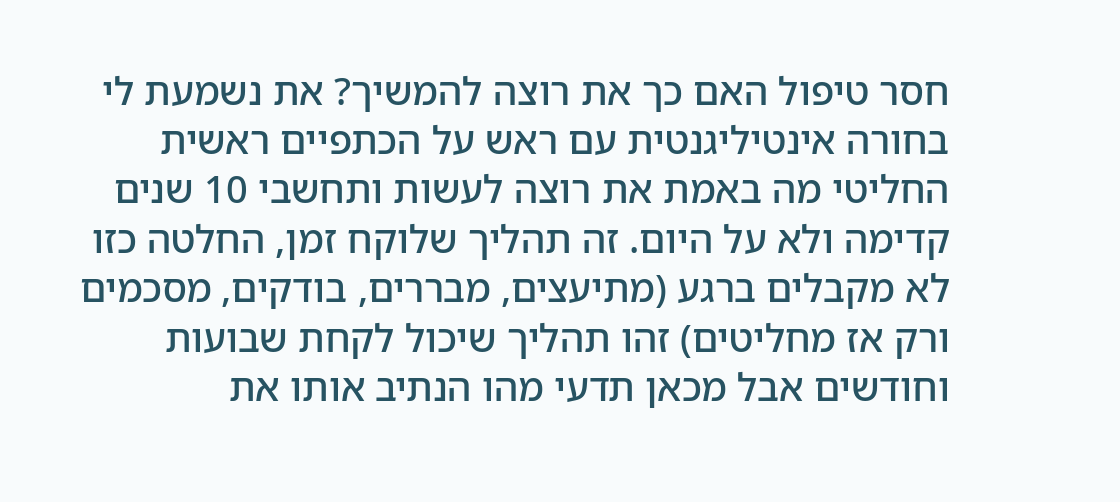חסר טיפול האם כך את רוצה להמשיך? את נשמעת לי בחורה אינטיליגנטית עם ראש על הכתפיים ראשית החליטי מה באמת את רוצה לעשות ותחשבי 10 שנים קדימה ולא על היום. זה תהליך שלוקח זמן, החלטה כזו לא מקבלים ברגע (מתיעצים, מבררים, בודקים, מסכמים ורק אז מחליטים) זהו תהליך שיכול לקחת שבועות וחודשים אבל מכאן תדעי מהו הנתיב אותו את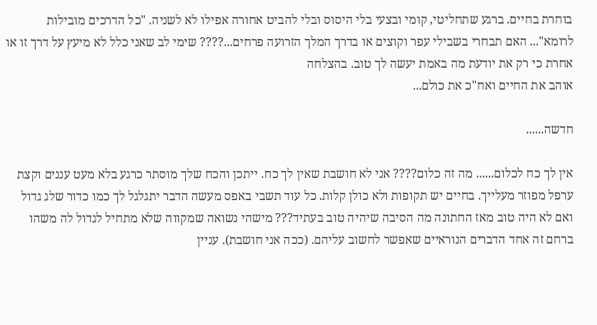בוחרת בחיים. ברגע שתחליטי, קומי ובצעי בלי היסוס ובלי להביט אחורה אפילו לא לשניה. "כל הדרכים מובילות לרומא"... האם תבחרי בשבילי עפר וקוצים או בדרך המלך הזרועה פרחים...???? שימי לב שאני כלל לא מיעץ על דרך זו או אחרת כי רק את יודעת מה באמת יעשה לך טוב. בהצלחה
אוהב את החיים ואח"כ את כולם...

חדשה......

אין לך כח לכלום...... מה זה כלום???? אני לא חושבת שאין לך כח. ייתכן והכח שלך מוסתר כרגע בלא מעט עננים וקצת ערפל מפוזר מעלייך. בחיים יש תקופות ולא כולן קלות. כל עוד תשבי באפס מעשה הדבר יתגלגל לך כמו כדור שלג גדול ואם לא היה טוב מאז החתונה מה הסיבה שיהיה טוב בעתיד??? מישהי נשואה שמקווה שלא מתחיל לגדול לה משהו ברחם זה אחד הדברים הנוראיים שאפשר לחשוב עליהם. (ככה אני חושבת). עניין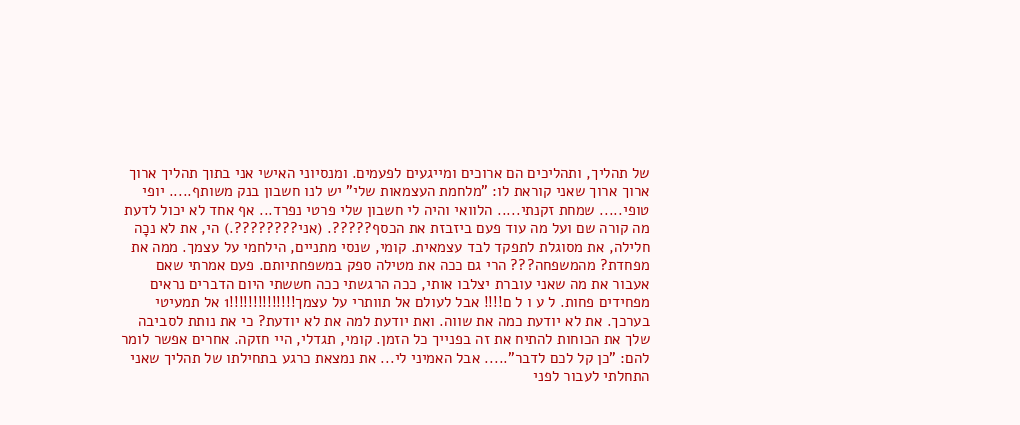של תהליך, ותהליכים הם ארוכים ומייגעים לפעמים. ומנסיוני האישי אני בתוך תהליך ארוך ארוך ארוך שאני קוראת לו: "מלחמת העצמאות שלי" יש לנו חשבון בנק משותף..... יופי טופי..... שמחת זקנתי..... הלוואי והיה לי חשבון שלי פרטי נפרד... אף אחד לא יכול לדעת מה קורה שם ועל מה עוד פעם ביזבזת את הכסף?????. (אני????????.) הי, את לא נכָה חלילה, את מסוגלת לתפקד לבד עצמאית. קומי, שנסי מתניים, הילחמי על עצמך. ממה את מפחדת? מהמשפחה??? הרי גם ככה את מטילה ספק במשפחתיותם. פעם אמרתי שאם אעבור את מה שאני עוברת יצלבו אותי, ככה הרגשתי ככה חששתי היום הדברים נראים מפחידים פחות. ל ע ו ל ם!!!! אבל לעולם אל תוותרי על עצמך!!!!!!!!!!!!!!1 אל תמעיטי בערכך. את לא יודעת כמה את שווה. ואת יודעת למה את לא יודעת? כי את נותת לסביבה שלך את הכוחות להתיח את זה בפנייך כל הזמן. קומי, תגדלי, היי חזקה. אחרים אפשר לומר להם: "כן קל לכם לדבר"..... אבל האמיני לי... את נמצאת כרגע בתחילתו של תהליך שאני התחלתי לעבור לפני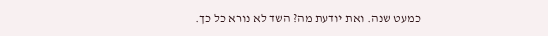כמעט שנה. ואת יודעת מה? השד לא נורא כל כך.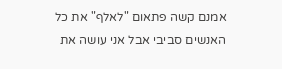אמנם קשה פתאום "לאלף" את כל האנשים סביבי אבל אני עושה את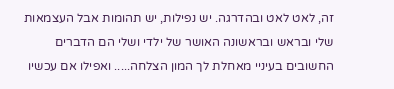זה, לאט לאט ובהדרגה. יש נפילות, יש תהומות אבל העצמאות שלי ובראש ובראשונה האושר של ילדי ושלי הם הדברים החשובים בעיניי מאחלת לך המון הצלחה..... ואפילו אם עכשיו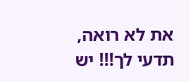את לא רואה, תדעי לך!!! יש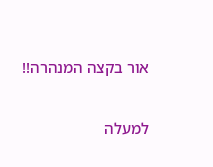אור בקצה המנהרה!!

למעלה